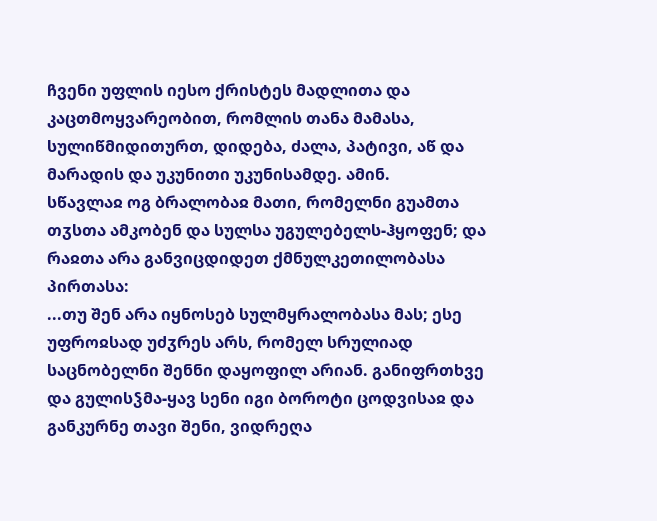ჩვენი უფლის იესო ქრისტეს მადლითა და კაცთმოყვარეობით, რომლის თანა მამასა, სულიწმიდითურთ, დიდება, ძალა, პატივი, აწ და მარადის და უკუნითი უკუნისამდე. ამინ.
სწავლაჲ ოგ ბრალობაჲ მათი, რომელნი გუამთა თჳსთა ამკობენ და სულსა უგულებელს-ჰყოფენ; და რაჲთა არა განვიცდიდეთ ქმნულკეთილობასა პირთასა:
...თუ შენ არა იყნოსებ სულმყრალობასა მას; ესე უფროჲსად უძჳრეს არს, რომელ სრულიად საცნობელნი შენნი დაყოფილ არიან. განიფრთხვე და გულისჴმა-ყავ სენი იგი ბოროტი ცოდვისაჲ და განკურნე თავი შენი, ვიდრეღა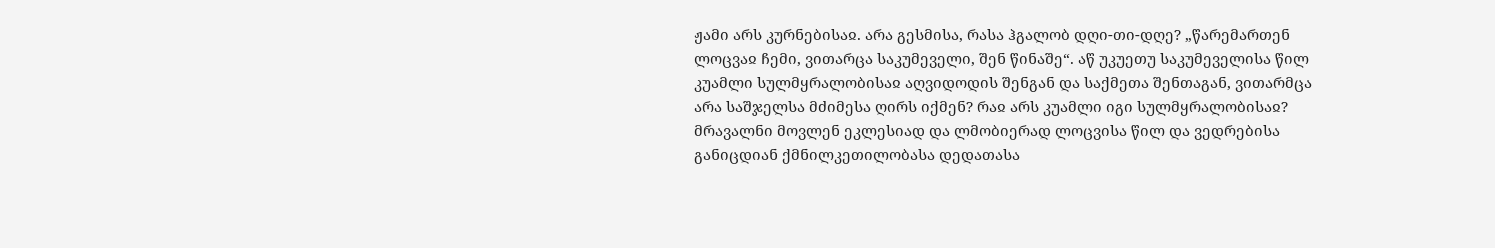ჟამი არს კურნებისაჲ. არა გესმისა, რასა ჰგალობ დღი-თი-დღე? „წარემართენ ლოცვაჲ ჩემი, ვითარცა საკუმეველი, შენ წინაშე“. აწ უკუეთუ საკუმეველისა წილ კუამლი სულმყრალობისაჲ აღვიდოდის შენგან და საქმეთა შენთაგან, ვითარმცა არა საშჯელსა მძიმესა ღირს იქმენ? რაჲ არს კუამლი იგი სულმყრალობისაჲ? მრავალნი მოვლენ ეკლესიად და ლმობიერად ლოცვისა წილ და ვედრებისა განიცდიან ქმნილკეთილობასა დედათასა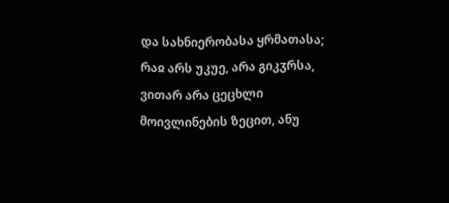და სახნიერობასა ყრმათასა; რაჲ არს უკუე, არა გიკჳრსა, ვითარ არა ცეცხლი მოივლინების ზეცით, ანუ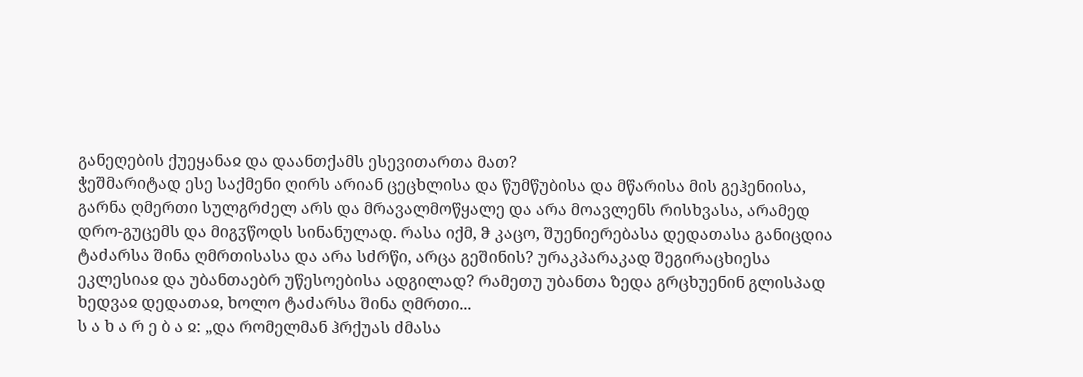განეღების ქუეყანაჲ და დაანთქამს ესევითართა მათ?
ჭეშმარიტად ესე საქმენი ღირს არიან ცეცხლისა და წუმწუბისა და მწარისა მის გეჰენიისა, გარნა ღმერთი სულგრძელ არს და მრავალმოწყალე და არა მოავლენს რისხვასა, არამედ დრო-გუცემს და მიგჳწოდს სინანულად. რასა იქმ, ჵ კაცო, შუენიერებასა დედათასა განიცდია ტაძარსა შინა ღმრთისასა და არა სძრწი, არცა გეშინის? ურაკპარაკად შეგირაცხიესა ეკლესიაჲ და უბანთაებრ უწესოებისა ადგილად? რამეთუ უბანთა ზედა გრცხუენინ გლისპად ხედვაჲ დედათაჲ, ხოლო ტაძარსა შინა ღმრთი...
ს ა ხ ა რ ე ბ ა ჲ: „და რომელმან ჰრქუას ძმასა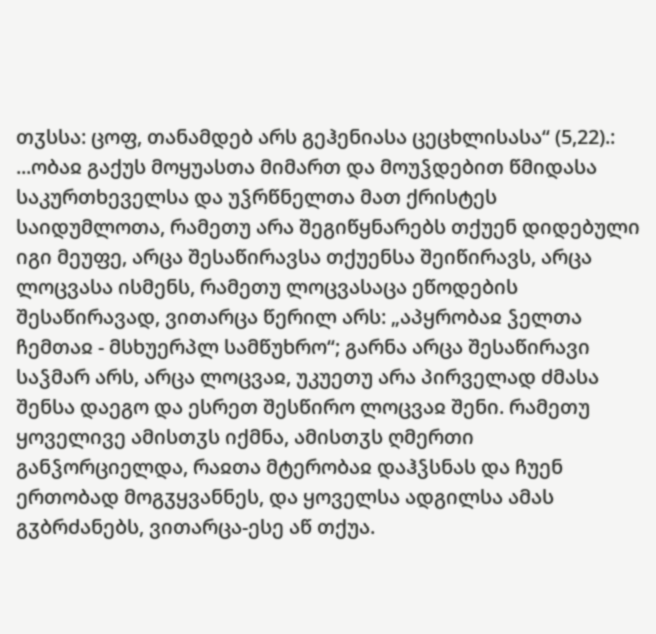თჳსსა: ცოფ, თანამდებ არს გეჰენიასა ცეცხლისასა“ (5,22).:
...ობაჲ გაქუს მოყუასთა მიმართ და მოუჴდებით წმიდასა საკურთხეველსა და უჴრწნელთა მათ ქრისტეს საიდუმლოთა, რამეთუ არა შეგიწყნარებს თქუენ დიდებული იგი მეუფე, არცა შესაწირავსა თქუენსა შეიწირავს, არცა ლოცვასა ისმენს, რამეთუ ლოცვასაცა ეწოდების შესაწირავად, ვითარცა წერილ არს: „აპყრობაჲ ჴელთა ჩემთაჲ - მსხუერპლ სამწუხრო“; გარნა არცა შესაწირავი საჴმარ არს, არცა ლოცვაჲ, უკუეთუ არა პირველად ძმასა შენსა დაეგო და ესრეთ შესწირო ლოცვაჲ შენი. რამეთუ ყოველივე ამისთჳს იქმნა, ამისთჳს ღმერთი განჴორციელდა, რაჲთა მტერობაჲ დაჰჴსნას და ჩუენ ერთობად მოგჳყვანნეს, და ყოველსა ადგილსა ამას გჳბრძანებს, ვითარცა-ესე აწ თქუა.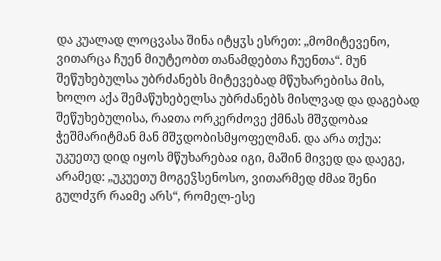და კუალად ლოცვასა შინა იტყჳს ესრეთ: „მომიტევენო, ვითარცა ჩუენ მიუტეობთ თანამდებთა ჩუენთა“. მუნ შეწუხებულსა უბრძანებს მიტევებად მწუხარებისა მის, ხოლო აქა შემაწუხებელსა უბრძანებს მისლვად და დაგებად შეწუხებულისა, რაჲთა ორკერძოვე ქმნას მშჳდობაჲ ჭეშმარიტმან მან მშჳდობისმყოფელმან. და არა თქუა: უკუეთუ დიდ იყოს მწუხარებაჲ იგი, მაშინ მივედ და დაეგე, არამედ: „უკუეთუ მოგეჴსენოსო, ვითარმედ ძმაჲ შენი გულძჳრ რაჲმე არს“, რომელ-ესე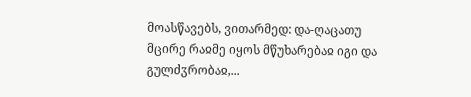მოასწავებს, ვითარმედ: და-ღაცათუ მცირე რაჲმე იყოს მწუხარებაჲ იგი და გულძჳრობაჲ,...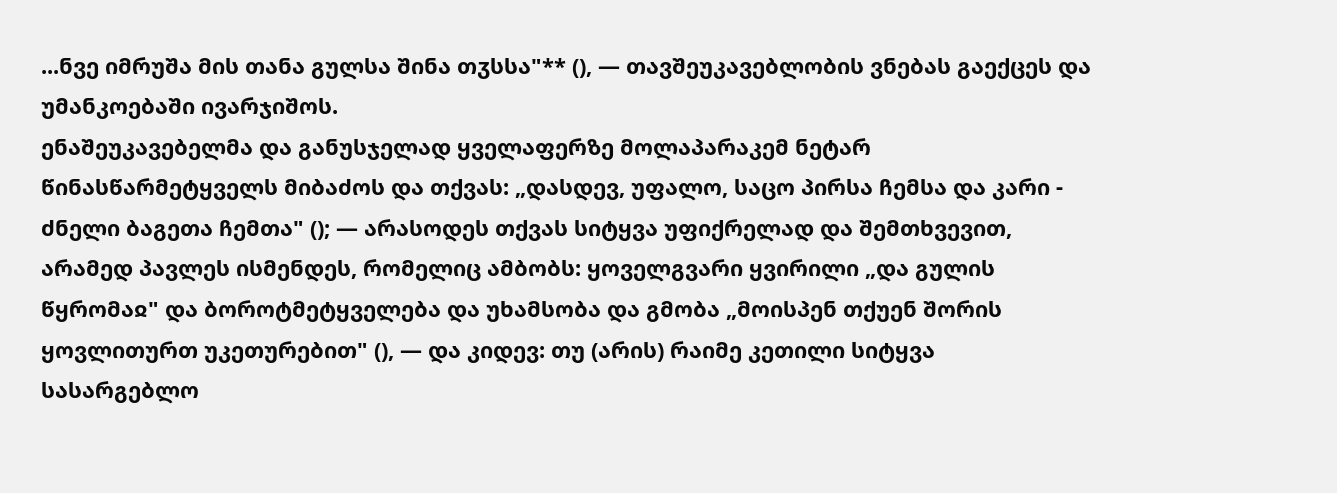...ნვე იმრუშა მის თანა გულსა შინა თჳსსა"** (), — თავშეუკავებლობის ვნებას გაექცეს და უმანკოებაში ივარჯიშოს.
ენაშეუკავებელმა და განუსჯელად ყველაფერზე მოლაპარაკემ ნეტარ წინასწარმეტყველს მიბაძოს და თქვას: „დასდევ, უფალო, საცო პირსა ჩემსა და კარი - ძნელი ბაგეთა ჩემთა" (); — არასოდეს თქვას სიტყვა უფიქრელად და შემთხვევით, არამედ პავლეს ისმენდეს, რომელიც ამბობს: ყოველგვარი ყვირილი „და გულის წყრომაჲ" და ბოროტმეტყველება და უხამსობა და გმობა „მოისპენ თქუენ შორის ყოვლითურთ უკეთურებით" (), — და კიდევ: თუ (არის) რაიმე კეთილი სიტყვა სასარგებლო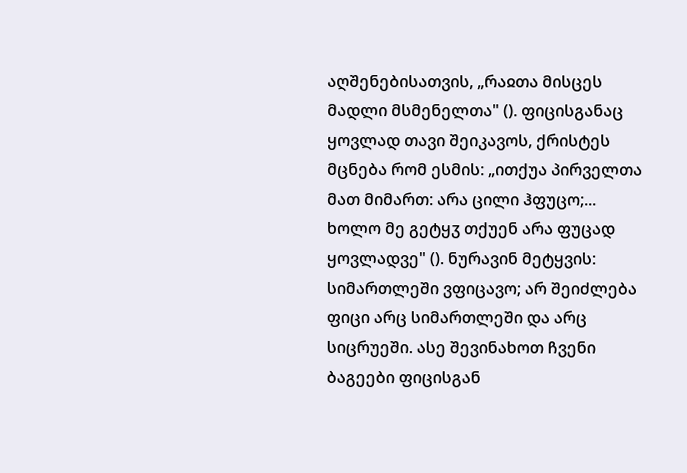აღშენებისათვის, „რაჲთა მისცეს მადლი მსმენელთა" (). ფიცისგანაც ყოვლად თავი შეიკავოს, ქრისტეს მცნება რომ ესმის: „ითქუა პირველთა მათ მიმართ: არა ცილი ჰფუცო;... ხოლო მე გეტყჳ თქუენ არა ფუცად ყოვლადვე" (). ნურავინ მეტყვის: სიმართლეში ვფიცავო; არ შეიძლება ფიცი არც სიმართლეში და არც სიცრუეში. ასე შევინახოთ ჩვენი ბაგეები ფიცისგან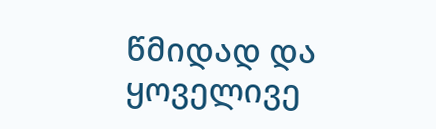წმიდად და ყოველივე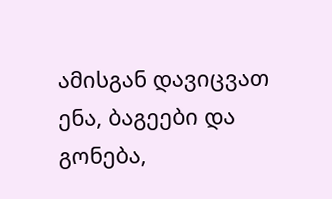ამისგან დავიცვათ ენა, ბაგეები და გონება,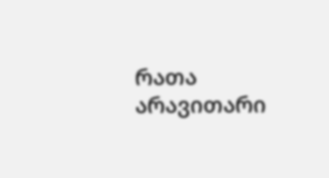რათა არავითარი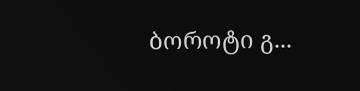ბოროტი გ...